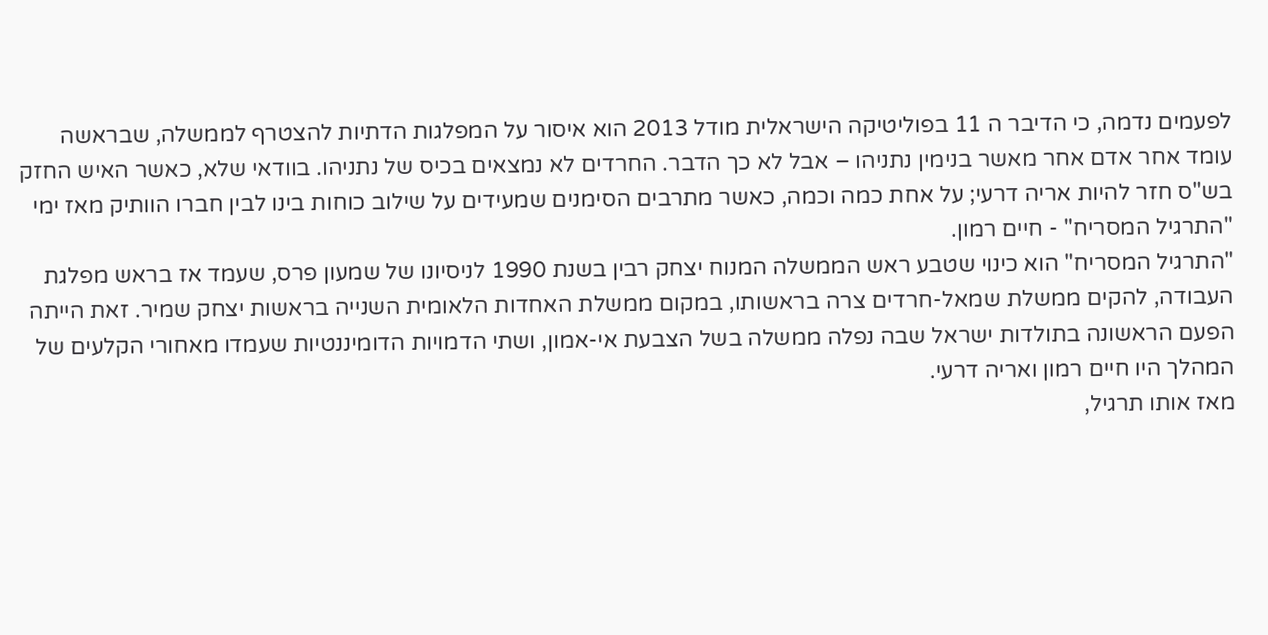לפעמים נדמה, כי הדיבר ה 11 בפוליטיקה הישראלית מודל 2013 הוא איסור על המפלגות הדתיות להצטרף לממשלה, שבראשה עומד אחר אדם אחר מאשר בנימין נתניהו – אבל לא כך הדבר. החרדים לא נמצאים בכיס של נתניהו. בוודאי שלא, כאשר האיש החזק בש"ס חזר להיות אריה דרעי; על אחת כמה וכמה, כאשר מתרבים הסימנים שמעידים על שילוב כוחות בינו לבין חברו הוותיק מאז ימי "התרגיל המסריח" - חיים רמון.
"התרגיל המסריח" הוא כינוי שטבע ראש הממשלה המנוח יצחק רבין בשנת 1990 לניסיונו של שמעון פרס, שעמד אז בראש מפלגת העבודה, להקים ממשלת שמאל-חרדים צרה בראשותו, במקום ממשלת האחדות הלאומית השנייה בראשות יצחק שמיר. זאת הייתה הפעם הראשונה בתולדות ישראל שבה נפלה ממשלה בשל הצבעת אי-אמון, ושתי הדמויות הדומיננטיות שעמדו מאחורי הקלעים של המהלך היו חיים רמון ואריה דרעי.
מאז אותו תרגיל,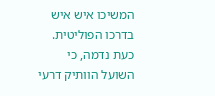המשיכו איש איש בדרכו הפוליטית. כעת נדמה, כי השועל הוותיק דרעי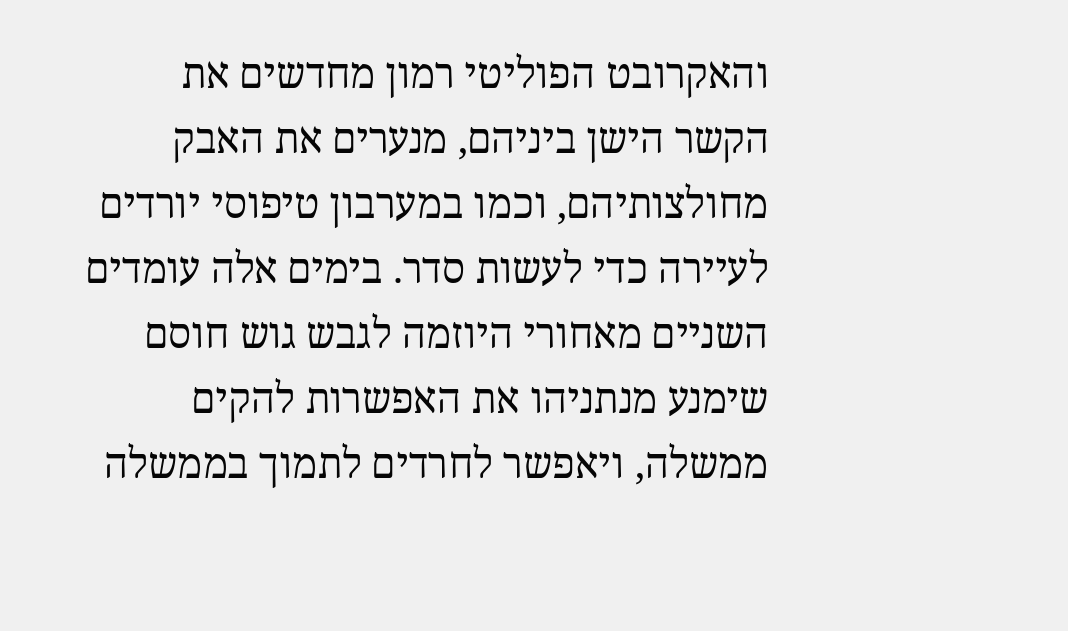והאקרובט הפוליטי רמון מחדשים את הקשר הישן ביניהם, מנערים את האבק מחולצותיהם, וכמו במערבון טיפוסי יורדים לעיירה כדי לעשות סדר. בימים אלה עומדים השניים מאחורי היוזמה לגבש גוש חוסם שימנע מנתניהו את האפשרות להקים ממשלה, ויאפשר לחרדים לתמוך בממשלה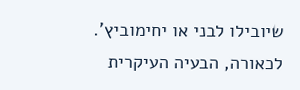שיובילו לבני או יחימוביץ'.
לכאורה, הבעיה העיקרית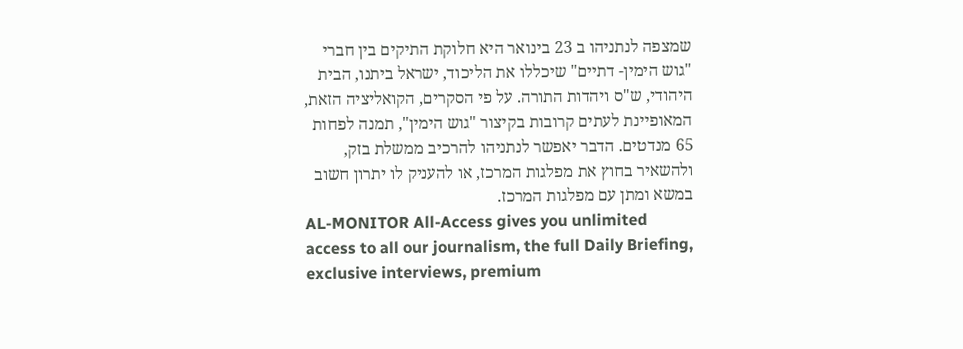שמצפה לנתניהו ב 23 בינואר היא חלוקת התיקים בין חברי "גוש הימין- דתיים" שיכללו את הליכוד, ישראל ביתנו, הבית היהודי, ש"ס ויהדות התורה. על פי הסקרים, הקואליציה הזאת, המאופיינת לעתים קרובות בקיצור "גוש הימין", תמנה לפחות 65 מנדטים. הדבר יאפשר לנתניהו להרכיב ממשלת בזק, ולהשאיר בחוץ את מפלגות המרכז, או להעניק לו יתרון חשוב במשא ומתן עם מפלגות המרכז.
AL-MONITOR All-Access gives you unlimited access to all our journalism, the full Daily Briefing, exclusive interviews, premium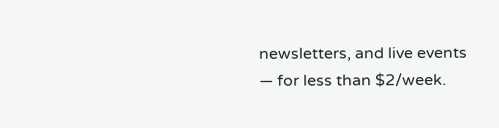newsletters, and live events — for less than $2/week.